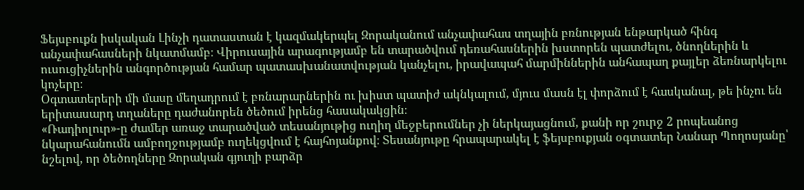Ֆեյսբուքն իսկական Լինչի դատաստան է կազմակերպել Զորականում անչափահաս տղային բռնության ենթարկած հինգ անչափահասների նկատմամբ։ Վիրուսային արագությամբ են տարածվում դեռահասներին խստորեն պատժելու, ծնողներին և ուսուցիչներին անգործության համար պատասխանատվության կանչելու, իրավապահ մարմիններին անհապաղ քայլեր ձեռնարկելու կոչերը։
Օգտատերերի մի մասը մեղադրում է բռնարարներին ու խիստ պատիժ ակնկալում, մյուս մասն էլ փորձում է հասկանալ, թե ինչու են երիտասարդ տղաները դաժանորեն ծեծում իրենց հասակակցին։
«Ռադիոլուր»-ը ժամեր առաջ տարածված տեսանյութից ուղիղ մեջբերումներ չի ներկայացնում, քանի որ շուրջ 2 րոպեանոց նկարահանումն ամբողջությամբ ուղեկցվում է հայհոյանքով։ Տեսանյութը հրապարակել է ֆեյսբուքյան օգտատեր Նանար Պողոսյանը՝ նշելով, որ ծեծողները Զորական գյուղի բարձր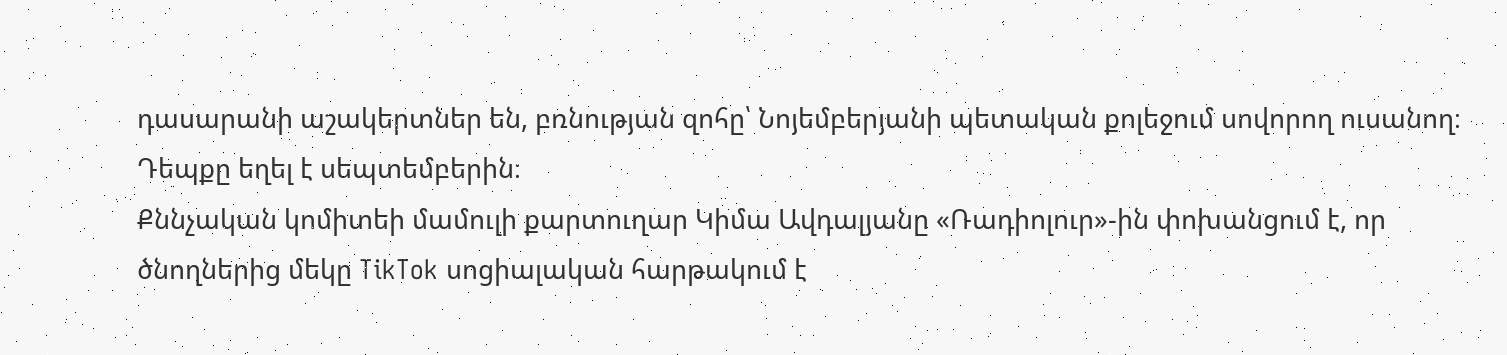դասարանի աշակերտներ են, բռնության զոհը՝ Նոյեմբերյանի պետական քոլեջում սովորող ուսանող։ Դեպքը եղել է սեպտեմբերին։
Քննչական կոմիտեի մամուլի քարտուղար Կիմա Ավդալյանը «Ռադիոլուր»-ին փոխանցում է, որ ծնողներից մեկը TikTok սոցիալական հարթակում է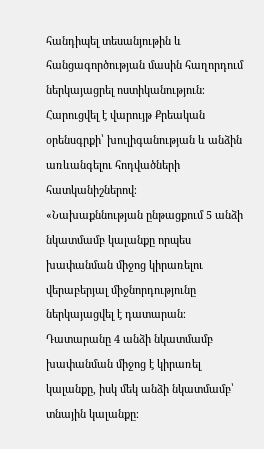հանդիպել տեսանյութին և հանցագործության մասին հաղորդում ներկայացրել ոստիկանություն։ Հարուցվել է վարույթ Քրեական օրենսգրքի՝ խուլիգանության և անձին առևանգելու հոդվածների հատկանիշներով։
«Նախաքննության ընթացքում 5 անձի նկատմամբ կալանքը որպես խափանման միջոց կիրառելու վերաբերյալ միջնորդությունը ներկայացվել է դատարան։ Դատարանը 4 անձի նկատմամբ խափանման միջոց է կիրառել կալանքը, իսկ մեկ անձի նկատմամբ՝ տնային կալանքը։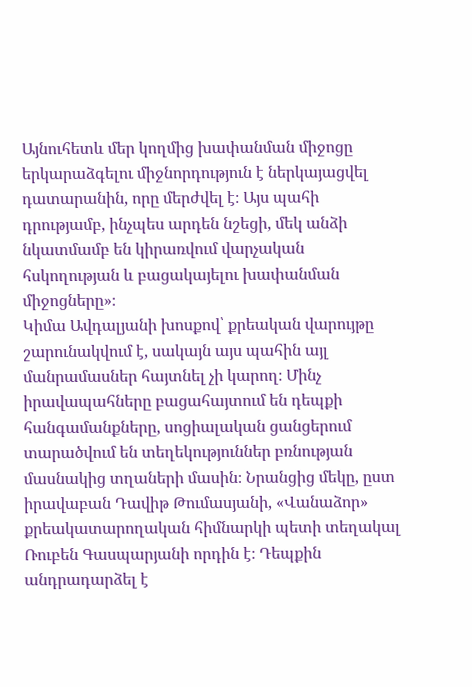Այնուհետև մեր կողմից խափանման միջոցը երկարաձգելու միջնորդություն է ներկայացվել դատարանին, որը մերժվել է։ Այս պահի դրությամբ, ինչպես արդեն նշեցի, մեկ անձի նկատմամբ են կիրառվում վարչական հսկողության և բացակայելու խափանման միջոցները»։
Կիմա Ավդալյանի խոսքով՝ քրեական վարույթը շարունակվում է, սակայն այս պահին այլ մանրամասներ հայտնել չի կարող։ Մինչ իրավապահները բացահայտում են դեպքի հանգամանքները, սոցիալական ցանցերում տարածվում են տեղեկություններ բռնության մասնակից տղաների մասին։ Նրանցից մեկը, ըստ իրավաբան Դավիթ Թումասյանի, «Վանաձոր» քրեակատարողական հիմնարկի պետի տեղակալ Ռուբեն Գասպարյանի որդին է։ Դեպքին անդրադարձել է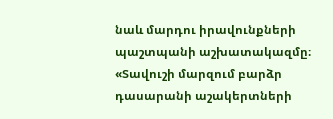նաև մարդու իրավունքների պաշտպանի աշխատակազմը։
«Տավուշի մարզում բարձր դասարանի աշակերտների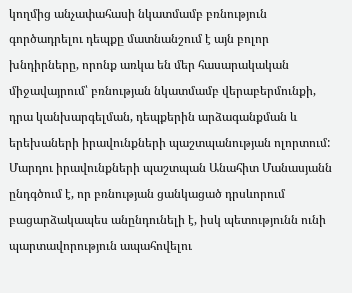կողմից անչափահասի նկատմամբ բռնություն գործադրելու դեպքը մատնանշում է այն բոլոր խնդիրները, որոնք առկա են մեր հասարակական միջավայրում՝ բռնության նկատմամբ վերաբերմունքի, դրա կանխարգելման, դեպքերին արձագանքման և երեխաների իրավունքների պաշտպանության ոլորտում: Մարդու իրավունքների պաշտպան Անահիտ Մանասյանն ընդգծում է, որ բռնության ցանկացած դրսևորում բացարձակապես անընդունելի է, իսկ պետությունն ունի պարտավորություն ապահովելու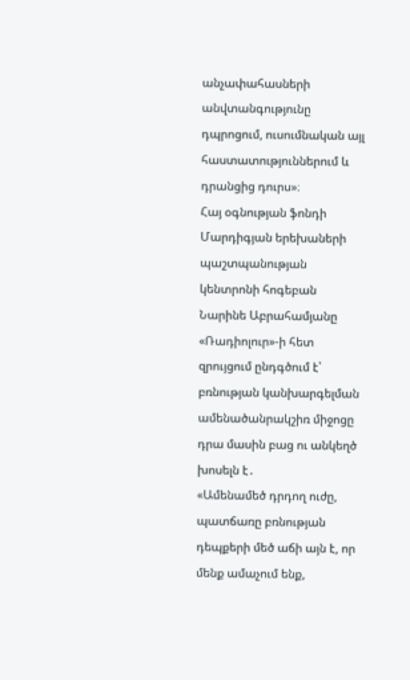անչափահասների անվտանգությունը դպրոցում, ուսումնական այլ հաստատություններում և դրանցից դուրս»։
Հայ օգնության ֆոնդի Մարդիգյան երեխաների պաշտպանության կենտրոնի հոգեբան Նարինե Աբրահամյանը «Ռադիոլուր»-ի հետ զրույցում ընդգծում է՝ բռնության կանխարգելման ամենածանրակշիռ միջոցը դրա մասին բաց ու անկեղծ խոսելն է․
«Ամենամեծ դրդող ուժը, պատճառը բռնության դեպքերի մեծ աճի այն է, որ մենք ամաչում ենք,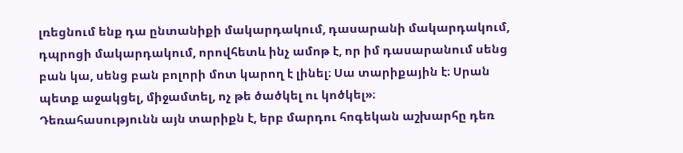լռեցնում ենք դա ընտանիքի մակարդակում, դասարանի մակարդակում, դպրոցի մակարդակում, որովհետև ինչ ամոթ է, որ իմ դասարանում սենց բան կա, սենց բան բոլորի մոտ կարող է լինել։ Սա տարիքային է։ Սրան պետք աջակցել, միջամտել, ոչ թե ծածկել ու կոծկել»։
Դեռահասությունն այն տարիքն է, երբ մարդու հոգեկան աշխարհը դեռ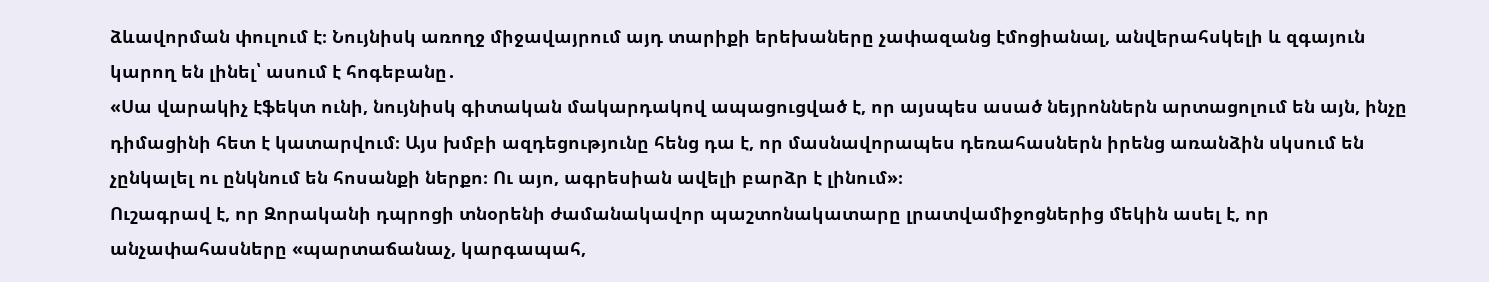ձևավորման փուլում է։ Նույնիսկ առողջ միջավայրում այդ տարիքի երեխաները չափազանց էմոցիանալ, անվերահսկելի և զգայուն կարող են լինել՝ ասում է հոգեբանը․
«Սա վարակիչ էֆեկտ ունի, նույնիսկ գիտական մակարդակով ապացուցված է, որ այսպես ասած նեյրոններն արտացոլում են այն, ինչը դիմացինի հետ է կատարվում։ Այս խմբի ազդեցությունը հենց դա է, որ մասնավորապես դեռահասներն իրենց առանձին սկսում են չընկալել ու ընկնում են հոսանքի ներքո։ Ու այո, ագրեսիան ավելի բարձր է լինում»։
Ուշագրավ է, որ Զորականի դպրոցի տնօրենի ժամանակավոր պաշտոնակատարը լրատվամիջոցներից մեկին ասել է, որ անչափահասները «պարտաճանաչ, կարգապահ,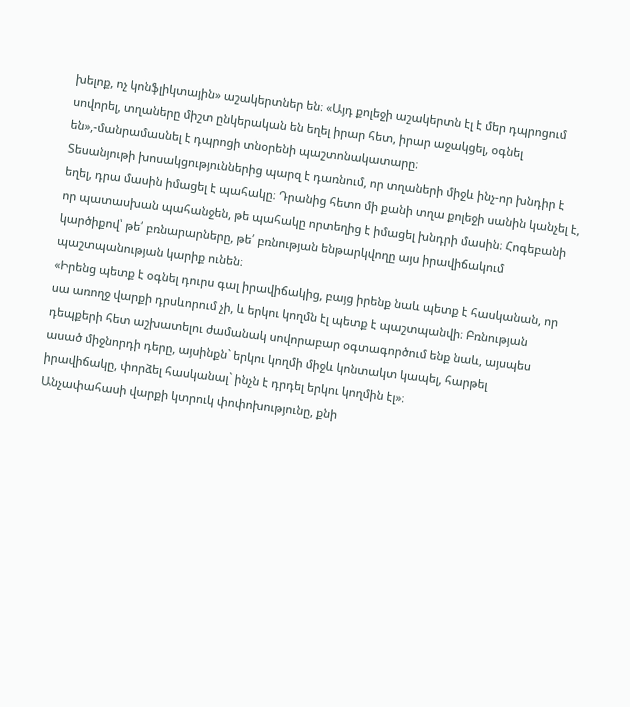խելոք, ոչ կոնֆլիկտային» աշակերտներ են։ «Այդ քոլեջի աշակերտն էլ է մեր դպրոցում սովորել, տղաները միշտ ընկերական են եղել իրար հետ, իրար աջակցել, օգնել են»,-մանրամասնել է դպրոցի տնօրենի պաշտոնակատարը։
Տեսանյութի խոսակցություններից պարզ է դառնում, որ տղաների միջև ինչ-որ խնդիր է եղել, դրա մասին իմացել է պահակը։ Դրանից հետո մի քանի տղա քոլեջի սանին կանչել է, որ պատասխան պահանջեն, թե պահակը որտեղից է իմացել խնդրի մասին։ Հոգեբանի կարծիքով՝ թե՛ բռնարարները, թե՛ բռնության ենթարկվողը այս իրավիճակում պաշտպանության կարիք ունեն։
«Իրենց պետք է օգնել դուրս գալ իրավիճակից, բայց իրենք նաև պետք է հասկանան, որ սա առողջ վարքի դրսևորում չի, և երկու կողմն էլ պետք է պաշտպանվի։ Բռնության դեպքերի հետ աշխատելու ժամանակ սովորաբար օգտագործում ենք նաև, այսպես ասած միջնորդի դերը, այսինքն` երկու կողմի միջև կոնտակտ կապել, հարթել իրավիճակը, փորձել հասկանալ` ինչն է դրդել երկու կողմին էլ»։
Անչափահասի վարքի կտրուկ փոփոխությունը, քնի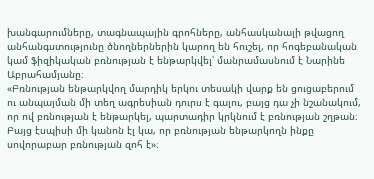խանգարումները, տագնապային գրոհները, անհասկանալի թվացող անհանգստությունը ծնողներներին կարող են հուշել, որ հոգեբանական կամ ֆիզիկական բռնության է ենթարկվել՝ մանրամասնում է Նարինե Աբրահամյանը։
«Բռնության ենթարկվող մարդիկ երկու տեսակի վարք են ցուցաբերում ու անպայման մի տեղ ագրեսիան դուրս է գալու, բայց դա չի նշանակում, որ ով բռնության է ենթարկել, պարտադիր կրկնում է բռնության շղթան։ Բայց էսպիսի մի կանոն էլ կա, որ բռնության ենթարկողն ինքը սովորաբար բռնության զոհ է»։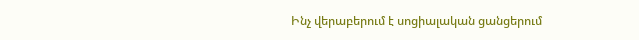Ինչ վերաբերում է սոցիալական ցանցերում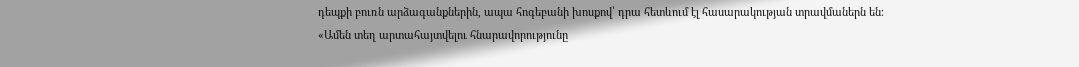դեպքի բուռն արձագանքներին, ապա հոգեբանի խոսքով՝ դրա հետևում էլ հասարակության տրավմաներն են։
«Ամեն տեղ արտահայտվելու հնարավորությունը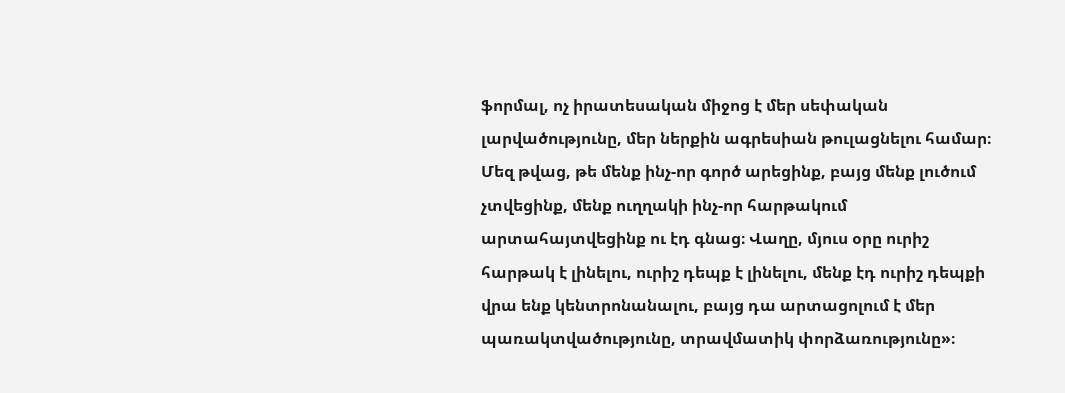ֆորմալ, ոչ իրատեսական միջոց է մեր սեփական լարվածությունը, մեր ներքին ագրեսիան թուլացնելու համար։ Մեզ թվաց, թե մենք ինչ-որ գործ արեցինք, բայց մենք լուծում չտվեցինք, մենք ուղղակի ինչ-որ հարթակում արտահայտվեցինք ու էդ գնաց։ Վաղը, մյուս օրը ուրիշ հարթակ է լինելու, ուրիշ դեպք է լինելու, մենք էդ ուրիշ դեպքի վրա ենք կենտրոնանալու, բայց դա արտացոլում է մեր պառակտվածությունը, տրավմատիկ փորձառությունը»։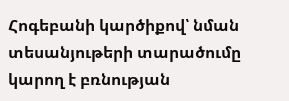Հոգեբանի կարծիքով՝ նման տեսանյութերի տարածումը կարող է բռնության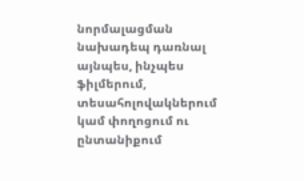նորմալացման նախադեպ դառնալ այնպես, ինչպես ֆիլմերում, տեսահոլովակներում կամ փողոցում ու ընտանիքում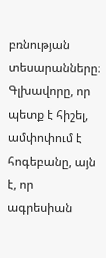բռնության տեսարանները։ Գլխավորը, որ պետք է հիշել, ամփոփում է հոգեբանը, այն է, որ ագրեսիան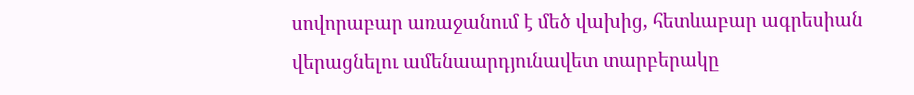սովորաբար առաջանում է մեծ վախից, հետևաբար ագրեսիան վերացնելու ամենաարդյունավետ տարբերակը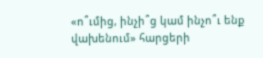«ո՞ւմից, ինչի՞ց կամ ինչո՞ւ ենք վախենում» հարցերի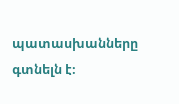պատասխանները գտնելն է։